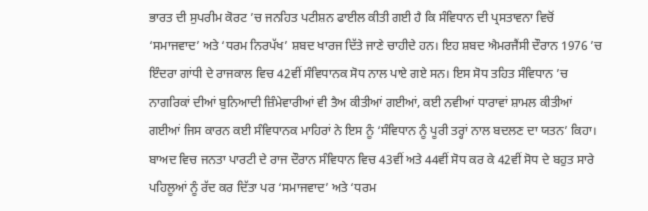ਭਾਰਤ ਦੀ ਸੁਪਰੀਮ ਕੋਰਟ ’ਚ ਜਨਹਿਤ ਪਟੀਸ਼ਨ ਫਾਈਲ ਕੀਤੀ ਗਈ ਹੈ ਕਿ ਸੰਵਿਧਾਨ ਦੀ ਪ੍ਰਸਤਾਵਨਾ ਵਿਚੋਂ ‘ਸਮਾਜਵਾਦ’ ਅਤੇ ‘ਧਰਮ ਨਿਰਪੱਖ’ ਸ਼ਬਦ ਖਾਰਜ ਦਿੱਤੇ ਜਾਣੇ ਚਾਹੀਦੇ ਹਨ। ਇਹ ਸ਼ਬਦ ਐਮਰਜੈਂਸੀ ਦੌਰਾਨ 1976 ’ਚ ਇੰਦਰਾ ਗਾਂਧੀ ਦੇ ਰਾਜਕਾਲ ਵਿਚ 42ਵੀਂ ਸੰਵਿਧਾਨਕ ਸੋਧ ਨਾਲ ਪਾਏ ਗਏ ਸਨ। ਇਸ ਸੋਧ ਤਹਿਤ ਸੰਵਿਧਾਨ ’ਚ ਨਾਗਰਿਕਾਂ ਦੀਆਂ ਬੁਨਿਆਦੀ ਜ਼ਿੰਮੇਵਾਰੀਆਂ ਵੀ ਤੈਅ ਕੀਤੀਆਂ ਗਈਆਂ, ਕਈ ਨਵੀਆਂ ਧਾਰਾਵਾਂ ਸ਼ਾਮਲ ਕੀਤੀਆਂ ਗਈਆਂ ਜਿਸ ਕਾਰਨ ਕਈ ਸੰਵਿਧਾਨਕ ਮਾਹਿਰਾਂ ਨੇ ਇਸ ਨੂੰ ‘ਸੰਵਿਧਾਨ ਨੂੰ ਪੂਰੀ ਤਰ੍ਹਾਂ ਨਾਲ ਬਦਲਣ ਦਾ ਯਤਨ’ ਕਿਹਾ। ਬਾਅਦ ਵਿਚ ਜਨਤਾ ਪਾਰਟੀ ਦੇ ਰਾਜ ਦੌਰਾਨ ਸੰਵਿਧਾਨ ਵਿਚ 43ਵੀਂ ਅਤੇ 44ਵੀਂ ਸੋਧ ਕਰ ਕੇ 42ਵੀਂ ਸੋਧ ਦੇ ਬਹੁਤ ਸਾਰੇ ਪਹਿਲੂਆਂ ਨੂੰ ਰੱਦ ਕਰ ਦਿੱਤਾ ਪਰ ‘ਸਮਾਜਵਾਦ’ ਅਤੇ ‘ਧਰਮ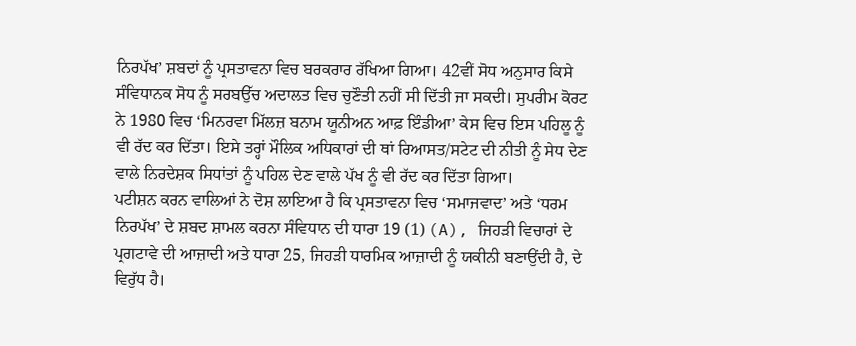ਨਿਰਪੱਖ’ ਸ਼ਬਦਾਂ ਨੂੰ ਪ੍ਰਸਤਾਵਨਾ ਵਿਚ ਬਰਕਰਾਰ ਰੱਖਿਆ ਗਿਆ। 42ਵੀਂ ਸੋਧ ਅਨੁਸਾਰ ਕਿਸੇ ਸੰਵਿਧਾਨਕ ਸੋਧ ਨੂੰ ਸਰਬਉੱਚ ਅਦਾਲਤ ਵਿਚ ਚੁਣੌਤੀ ਨਹੀਂ ਸੀ ਦਿੱਤੀ ਜਾ ਸਕਦੀ। ਸੁਪਰੀਮ ਕੋਰਟ ਨੇ 1980 ਵਿਚ ‘ਮਿਨਰਵਾ ਮਿੱਲਜ਼ ਬਨਾਮ ਯੂਨੀਅਨ ਆਫ਼ ਇੰਡੀਆ’ ਕੇਸ ਵਿਚ ਇਸ ਪਹਿਲੂ ਨੂੰ ਵੀ ਰੱਦ ਕਰ ਦਿੱਤਾ। ਇਸੇ ਤਰ੍ਹਾਂ ਮੌਲਿਕ ਅਧਿਕਾਰਾਂ ਦੀ ਥਾਂ ਰਿਆਸਤ/ਸਟੇਟ ਦੀ ਨੀਤੀ ਨੂੰ ਸੇਧ ਦੇਣ ਵਾਲੇ ਨਿਰਦੇਸ਼ਕ ਸਿਧਾਂਤਾਂ ਨੂੰ ਪਹਿਲ ਦੇਣ ਵਾਲੇ ਪੱਖ ਨੂੰ ਵੀ ਰੱਦ ਕਰ ਦਿੱਤਾ ਗਿਆ।
ਪਟੀਸ਼ਨ ਕਰਨ ਵਾਲਿਆਂ ਨੇ ਦੋਸ਼ ਲਾਇਆ ਹੈ ਕਿ ਪ੍ਰਸਤਾਵਨਾ ਵਿਚ ‘ਸਮਾਜਵਾਦ’ ਅਤੇ ‘ਧਰਮ ਨਿਰਪੱਖ’ ਦੇ ਸ਼ਬਦ ਸ਼ਾਮਲ ਕਰਨਾ ਸੰਵਿਧਾਨ ਦੀ ਧਾਰਾ 19 (1) (A), ਜਿਹੜੀ ਵਿਚਾਰਾਂ ਦੇ ਪ੍ਰਗਟਾਵੇ ਦੀ ਆਜ਼ਾਦੀ ਅਤੇ ਧਾਰਾ 25, ਜਿਹੜੀ ਧਾਰਮਿਕ ਆਜ਼ਾਦੀ ਨੂੰ ਯਕੀਨੀ ਬਣਾਉਂਦੀ ਹੈ, ਦੇ ਵਿਰੁੱਧ ਹੈ।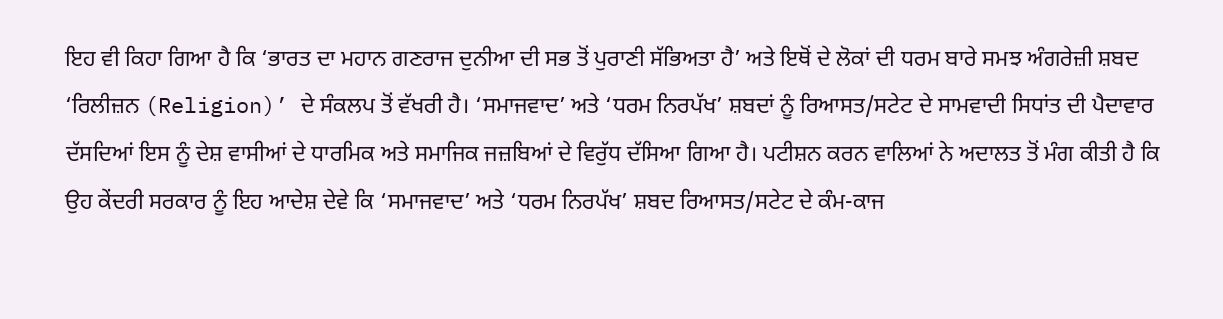ਇਹ ਵੀ ਕਿਹਾ ਗਿਆ ਹੈ ਕਿ ‘ਭਾਰਤ ਦਾ ਮਹਾਨ ਗਣਰਾਜ ਦੁਨੀਆ ਦੀ ਸਭ ਤੋਂ ਪੁਰਾਣੀ ਸੱਭਿਅਤਾ ਹੈ’ ਅਤੇ ਇਥੋਂ ਦੇ ਲੋਕਾਂ ਦੀ ਧਰਮ ਬਾਰੇ ਸਮਝ ਅੰਗਰੇਜ਼ੀ ਸ਼ਬਦ ‘ਰਿਲੀਜ਼ਨ (Religion)’ ਦੇ ਸੰਕਲਪ ਤੋਂ ਵੱਖਰੀ ਹੈ। ‘ਸਮਾਜਵਾਦ’ ਅਤੇ ‘ਧਰਮ ਨਿਰਪੱਖ’ ਸ਼ਬਦਾਂ ਨੂੰ ਰਿਆਸਤ/ਸਟੇਟ ਦੇ ਸਾਮਵਾਦੀ ਸਿਧਾਂਤ ਦੀ ਪੈਦਾਵਾਰ ਦੱਸਦਿਆਂ ਇਸ ਨੂੰ ਦੇਸ਼ ਵਾਸੀਆਂ ਦੇ ਧਾਰਮਿਕ ਅਤੇ ਸਮਾਜਿਕ ਜਜ਼ਬਿਆਂ ਦੇ ਵਿਰੁੱਧ ਦੱਸਿਆ ਗਿਆ ਹੈ। ਪਟੀਸ਼ਨ ਕਰਨ ਵਾਲਿਆਂ ਨੇ ਅਦਾਲਤ ਤੋਂ ਮੰਗ ਕੀਤੀ ਹੈ ਕਿ ਉਹ ਕੇਂਦਰੀ ਸਰਕਾਰ ਨੂੰ ਇਹ ਆਦੇਸ਼ ਦੇਵੇ ਕਿ ‘ਸਮਾਜਵਾਦ’ ਅਤੇ ‘ਧਰਮ ਨਿਰਪੱਖ’ ਸ਼ਬਦ ਰਿਆਸਤ/ਸਟੇਟ ਦੇ ਕੰਮ-ਕਾਜ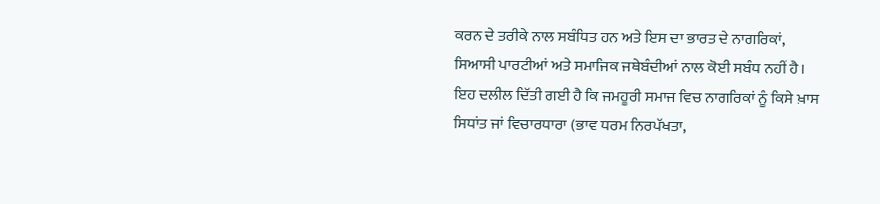ਕਰਨ ਦੇ ਤਰੀਕੇ ਨਾਲ ਸਬੰਧਿਤ ਹਨ ਅਤੇ ਇਸ ਦਾ ਭਾਰਤ ਦੇ ਨਾਗਰਿਕਾਂ, ਸਿਆਸੀ ਪਾਰਟੀਆਂ ਅਤੇ ਸਮਾਜਿਕ ਜਥੇਬੰਦੀਆਂ ਨਾਲ ਕੋਈ ਸਬੰਧ ਨਹੀਂ ਹੈ। ਇਹ ਦਲੀਲ ਦਿੱਤੀ ਗਈ ਹੈ ਕਿ ਜਮਹੂਰੀ ਸਮਾਜ ਵਿਚ ਨਾਗਰਿਕਾਂ ਨੂੰ ਕਿਸੇ ਖ਼ਾਸ ਸਿਧਾਂਤ ਜਾਂ ਵਿਚਾਰਧਾਰਾ (ਭਾਵ ਧਰਮ ਨਿਰਪੱਖਤਾ,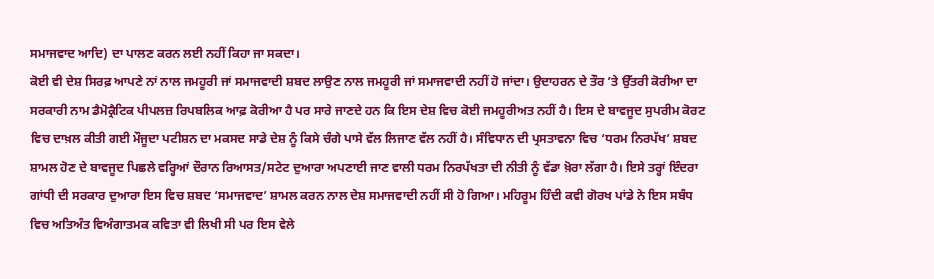ਸਮਾਜਵਾਦ ਆਦਿ) ਦਾ ਪਾਲਣ ਕਰਨ ਲਈ ਨਹੀਂ ਕਿਹਾ ਜਾ ਸਕਦਾ।
ਕੋਈ ਵੀ ਦੇਸ਼ ਸਿਰਫ਼ ਆਪਣੇ ਨਾਂ ਨਾਲ ਜਮਹੂਰੀ ਜਾਂ ਸਮਾਜਵਾਦੀ ਸ਼ਬਦ ਲਾਉਣ ਨਾਲ ਜਮਹੂਰੀ ਜਾਂ ਸਮਾਜਵਾਦੀ ਨਹੀਂ ਹੋ ਜਾਂਦਾ। ਉਦਾਹਰਨ ਦੇ ਤੌਰ ’ਤੇ ਉੱਤਰੀ ਕੋਰੀਆ ਦਾ ਸਰਕਾਰੀ ਨਾਮ ਡੈਮੋਕ੍ਰੈਟਿਕ ਪੀਪਲਜ਼ ਰਿਪਬਲਿਕ ਆਫ਼ ਕੋਰੀਆ ਹੈ ਪਰ ਸਾਰੇ ਜਾਣਦੇ ਹਨ ਕਿ ਇਸ ਦੇਸ਼ ਵਿਚ ਕੋਈ ਜਮਹੂਰੀਅਤ ਨਹੀਂ ਹੈ। ਇਸ ਦੇ ਬਾਵਜੂਦ ਸੁਪਰੀਮ ਕੋਰਟ ਵਿਚ ਦਾਖ਼ਲ ਕੀਤੀ ਗਈ ਮੌਜੂਦਾ ਪਟੀਸ਼ਨ ਦਾ ਮਕਸਦ ਸਾਡੇ ਦੇਸ਼ ਨੂੰ ਕਿਸੇ ਚੰਗੇ ਪਾਸੇ ਵੱਲ ਲਿਜਾਣ ਵੱਲ ਨਹੀਂ ਹੈ। ਸੰਵਿਧਾਨ ਦੀ ਪ੍ਰਸਤਾਵਨਾ ਵਿਚ ‘ਧਰਮ ਨਿਰਪੱਖ’ ਸ਼ਬਦ ਸ਼ਾਮਲ ਹੋਣ ਦੇ ਬਾਵਜੂਦ ਪਿਛਲੇ ਵਰ੍ਹਿਆਂ ਦੌਰਾਨ ਰਿਆਸਤ/ਸਟੇਟ ਦੁਆਰਾ ਅਪਣਾਈ ਜਾਣ ਵਾਲੀ ਧਰਮ ਨਿਰਪੱਖਤਾ ਦੀ ਨੀਤੀ ਨੂੰ ਵੱਡਾ ਖ਼ੋਰਾ ਲੱਗਾ ਹੈ। ਇਸੇ ਤਰ੍ਹਾਂ ਇੰਦਰਾ ਗਾਂਧੀ ਦੀ ਸਰਕਾਰ ਦੁਆਰਾ ਇਸ ਵਿਚ ਸ਼ਬਦ ‘ਸਮਾਜਵਾਦ’ ਸ਼ਾਮਲ ਕਰਨ ਨਾਲ ਦੇਸ਼ ਸਮਾਜਵਾਦੀ ਨਹੀਂ ਸੀ ਹੋ ਗਿਆ। ਮਹਿਰੂਮ ਹਿੰਦੀ ਕਵੀ ਗੋਰਖ ਪਾਂਡੇ ਨੇ ਇਸ ਸਬੰਧ ਵਿਚ ਅਤਿਅੰਤ ਵਿਅੰਗਾਤਮਕ ਕਵਿਤਾ ਵੀ ਲਿਖੀ ਸੀ ਪਰ ਇਸ ਵੇਲੇ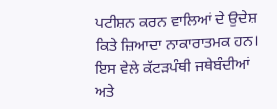ਪਟੀਸ਼ਨ ਕਰਨ ਵਾਲਿਆਂ ਦੇ ਉਦੇਸ਼ ਕਿਤੇ ਜ਼ਿਆਦਾ ਨਾਕਾਰਾਤਮਕ ਹਨ। ਇਸ ਵੇਲੇ ਕੱਟੜਪੰਥੀ ਜਥੇਬੰਦੀਆਂ ਅਤੇ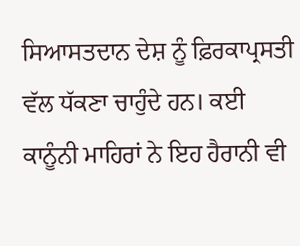ਸਿਆਸਤਦਾਨ ਦੇਸ਼ ਨੂੰ ਫ਼ਿਰਕਾਪ੍ਰਸਤੀ ਵੱਲ ਧੱਕਣਾ ਚਾਹੁੰਦੇ ਹਨ। ਕਈ ਕਾਨੂੰਨੀ ਮਾਹਿਰਾਂ ਨੇ ਇਹ ਹੈਰਾਨੀ ਵੀ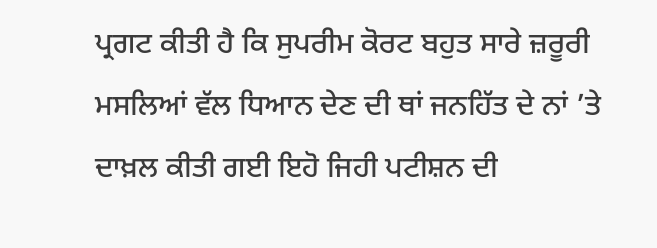ਪ੍ਰਗਟ ਕੀਤੀ ਹੈ ਕਿ ਸੁਪਰੀਮ ਕੋਰਟ ਬਹੁਤ ਸਾਰੇ ਜ਼ਰੂਰੀ ਮਸਲਿਆਂ ਵੱਲ ਧਿਆਨ ਦੇਣ ਦੀ ਥਾਂ ਜਨਹਿੱਤ ਦੇ ਨਾਂ ’ਤੇ ਦਾਖ਼ਲ ਕੀਤੀ ਗਈ ਇਹੋ ਜਿਹੀ ਪਟੀਸ਼ਨ ਦੀ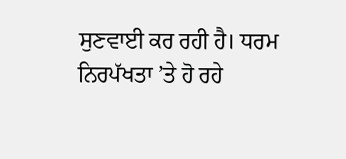ਸੁਣਵਾਈ ਕਰ ਰਹੀ ਹੈ। ਧਰਮ ਨਿਰਪੱਖਤਾ ’ਤੇ ਹੋ ਰਹੇ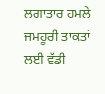ਲਗਾਤਾਰ ਹਮਲੇ ਜਮਹੂਰੀ ਤਾਕਤਾਂ ਲਈ ਵੱਡੀ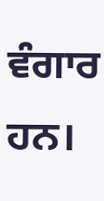ਵੰਗਾਰ ਹਨ।